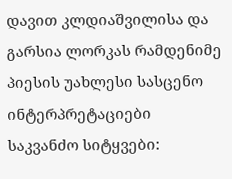დავით კლდიაშვილისა და გარსია ლორკას რამდენიმე პიესის უახლესი სასცენო ინტერპრეტაციები
საკვანძო სიტყვები: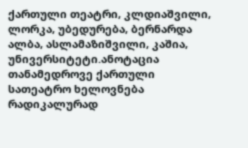ქართული თეატრი, კლდიაშვილი, ლორკა, უბედურება, ბერნარდა ალბა, ასლამაზიშვილი, კაშია, უნივერსიტეტი.ანოტაცია
თანამედროვე ქართული სათეატრო ხელოვნება რადიკალურად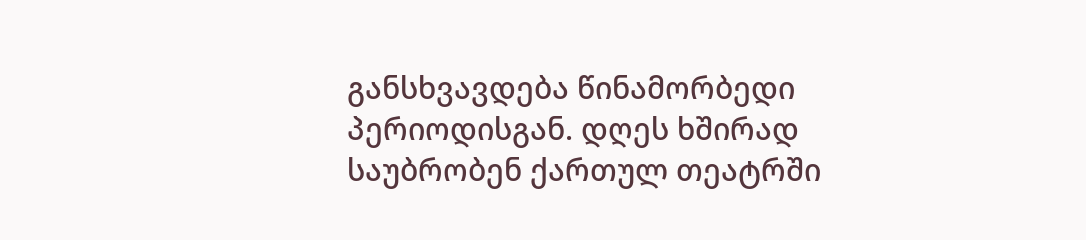განსხვავდება წინამორბედი პერიოდისგან. დღეს ხშირად საუბრობენ ქართულ თეატრში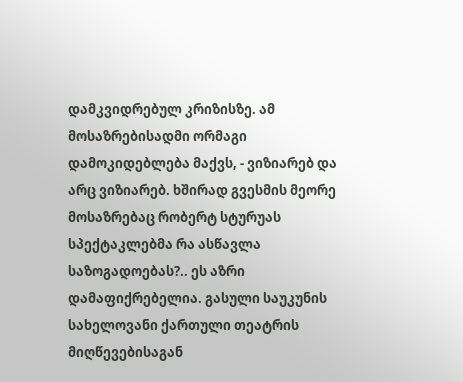დამკვიდრებულ კრიზისზე. ამ მოსაზრებისადმი ორმაგი დამოკიდებლება მაქვს, - ვიზიარებ და არც ვიზიარებ. ხშირად გვესმის მეორე მოსაზრებაც რობერტ სტურუას სპექტაკლებმა რა ასწავლა საზოგადოებას?.. ეს აზრი დამაფიქრებელია. გასული საუკუნის სახელოვანი ქართული თეატრის მიღწევებისაგან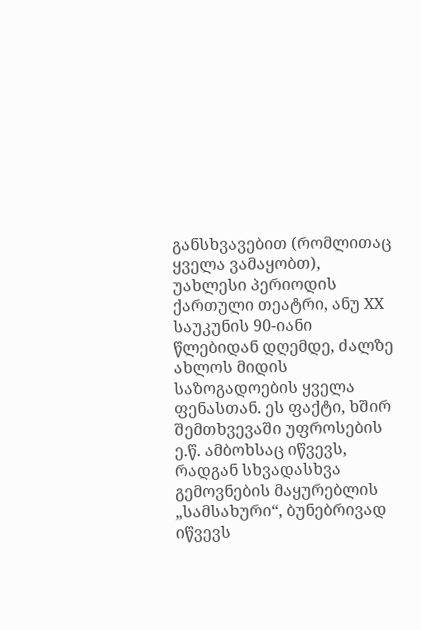განსხვავებით (რომლითაც ყველა ვამაყობთ), უახლესი პერიოდის ქართული თეატრი, ანუ XX საუკუნის 90-იანი წლებიდან დღემდე, ძალზე ახლოს მიდის საზოგადოების ყველა ფენასთან. ეს ფაქტი, ხშირ შემთხვევაში უფროსების ე.წ. ამბოხსაც იწვევს, რადგან სხვადასხვა გემოვნების მაყურებლის „სამსახური“, ბუნებრივად იწვევს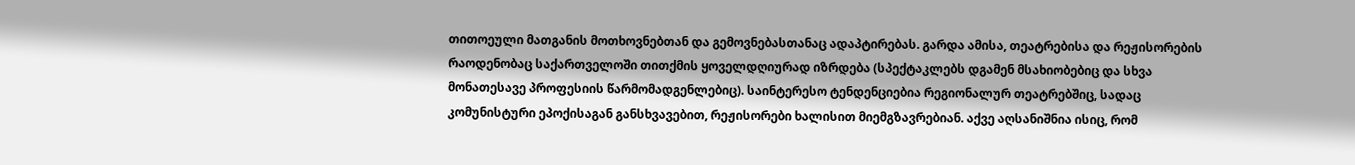თითოეული მათგანის მოთხოვნებთან და გემოვნებასთანაც ადაპტირებას. გარდა ამისა, თეატრებისა და რეჟისორების რაოდენობაც საქართველოში თითქმის ყოველდღიურად იზრდება (სპექტაკლებს დგამენ მსახიობებიც და სხვა მონათესავე პროფესიის წარმომადგენლებიც). საინტერესო ტენდენციებია რეგიონალურ თეატრებშიც, სადაც კომუნისტური ეპოქისაგან განსხვავებით, რეჟისორები ხალისით მიემგზავრებიან. აქვე აღსანიშნია ისიც, რომ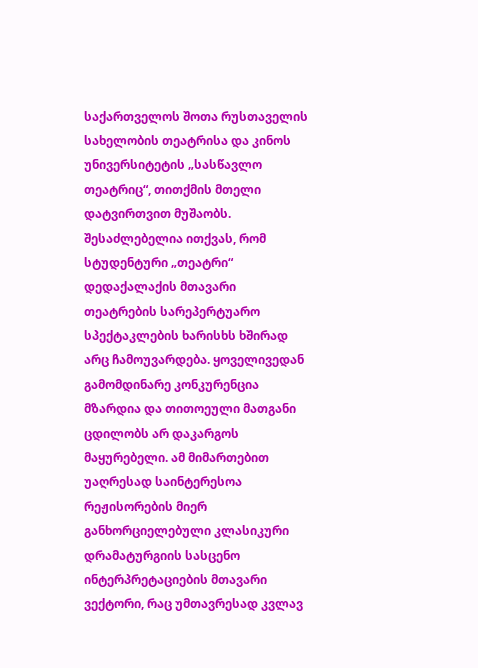საქართველოს შოთა რუსთაველის სახელობის თეატრისა და კინოს უნივერსიტეტის „სასწავლო თეატრიც“, თითქმის მთელი დატვირთვით მუშაობს. შესაძლებელია ითქვას, რომ სტუდენტური „თეატრი“ დედაქალაქის მთავარი თეატრების სარეპერტუარო სპექტაკლების ხარისხს ხშირად არც ჩამოუვარდება. ყოველივედან გამომდინარე კონკურენცია მზარდია და თითოეული მათგანი ცდილობს არ დაკარგოს მაყურებელი. ამ მიმართებით უაღრესად საინტერესოა რეჟისორების მიერ განხორციელებული კლასიკური დრამატურგიის სასცენო ინტერპრეტაციების მთავარი ვექტორი, რაც უმთავრესად კვლავ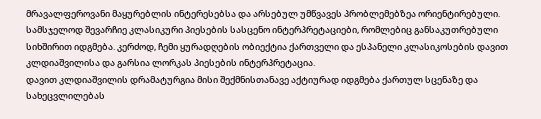მრავალფეროვანი მაყურებლის ინტერესებსა და არსებულ უმწვავეს პრობლემებზეა ორიენტირებული. სამსჯელოდ შევარჩიე კლასიკური პიესების სასცენო ინტერპრეტაციები, რომლებიც განსაკუთრებული სიხშირით იდგმება. კერძოდ, ჩემი ყურადღების ობიექტია ქართველი და ესპანელი კლასიკოსების დავით კლდიაშვილისა და გარსია ლორკას პიესების ინტერპრეტაცია.
დავით კლდიაშვილის დრამატურგია მისი შექმნისთანავე აქტიურად იდგმება ქართულ სცენაზე და სახეცვლილებას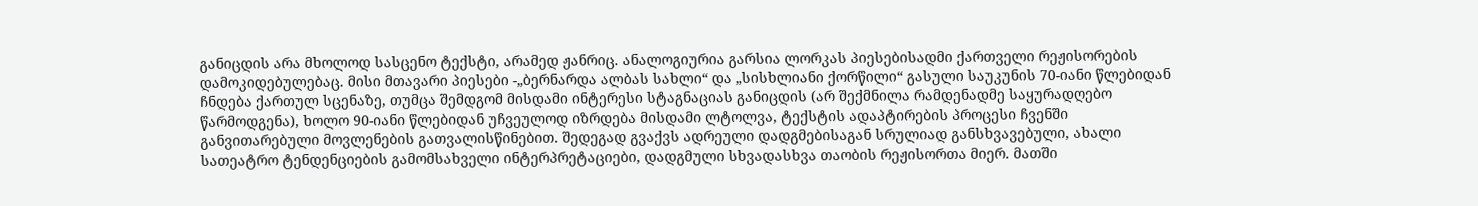განიცდის არა მხოლოდ სასცენო ტექსტი, არამედ ჟანრიც. ანალოგიურია გარსია ლორკას პიესებისადმი ქართველი რეჟისორების დამოკიდებულებაც. მისი მთავარი პიესები -„ბერნარდა ალბას სახლი“ და „სისხლიანი ქორწილი“ გასული საუკუნის 70-იანი წლებიდან ჩნდება ქართულ სცენაზე, თუმცა შემდგომ მისდამი ინტერესი სტაგნაციას განიცდის (არ შექმნილა რამდენადმე საყურადღებო წარმოდგენა), ხოლო 90-იანი წლებიდან უჩვეულოდ იზრდება მისდამი ლტოლვა, ტექსტის ადაპტირების პროცესი ჩვენში განვითარებული მოვლენების გათვალისწინებით. შედეგად გვაქვს ადრეული დადგმებისაგან სრულიად განსხვავებული, ახალი სათეატრო ტენდენციების გამომსახველი ინტერპრეტაციები, დადგმული სხვადასხვა თაობის რეჟისორთა მიერ. მათში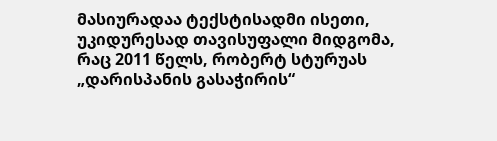მასიურადაა ტექსტისადმი ისეთი, უკიდურესად თავისუფალი მიდგომა, რაც 2011 წელს, რობერტ სტურუას „დარისპანის გასაჭირის“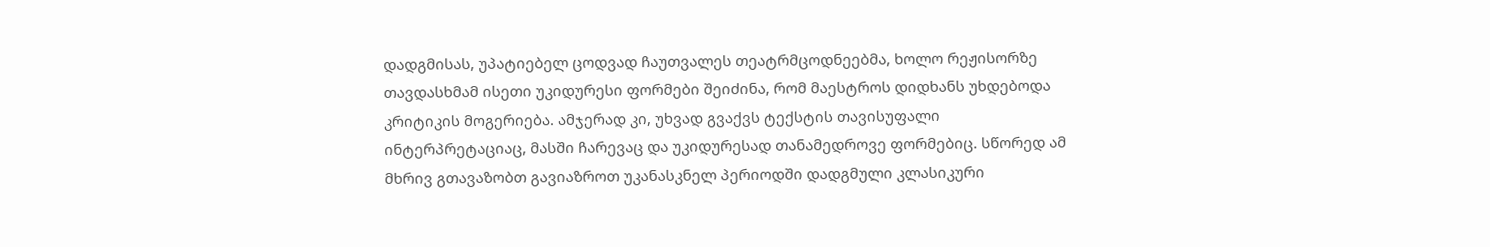დადგმისას, უპატიებელ ცოდვად ჩაუთვალეს თეატრმცოდნეებმა, ხოლო რეჟისორზე თავდასხმამ ისეთი უკიდურესი ფორმები შეიძინა, რომ მაესტროს დიდხანს უხდებოდა კრიტიკის მოგერიება. ამჯერად კი, უხვად გვაქვს ტექსტის თავისუფალი ინტერპრეტაციაც, მასში ჩარევაც და უკიდურესად თანამედროვე ფორმებიც. სწორედ ამ მხრივ გთავაზობთ გავიაზროთ უკანასკნელ პერიოდში დადგმული კლასიკური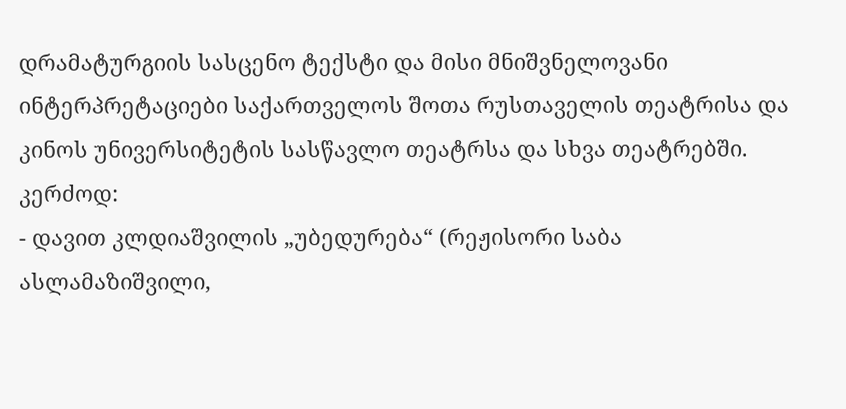დრამატურგიის სასცენო ტექსტი და მისი მნიშვნელოვანი ინტერპრეტაციები საქართველოს შოთა რუსთაველის თეატრისა და კინოს უნივერსიტეტის სასწავლო თეატრსა და სხვა თეატრებში. კერძოდ:
- დავით კლდიაშვილის „უბედურება“ (რეჟისორი საბა ასლამაზიშვილი,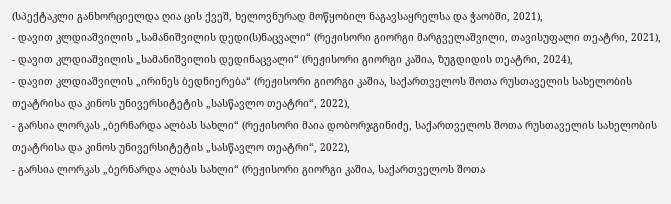(სპექტაკლი განხორციელდა ღია ცის ქვეშ, ხელოვნურად მოწყობილ ნაგავსაყრელსა და ჭაობში, 2021),
- დავით კლდიაშვილის „სამანიშვილის დედი(ს)ნაცვალი“ (რეჟისორი გიორგი მარგველაშვილი, თავისუფალი თეატრი, 2021),
- დავით კლდიაშვილის „სამანიშვილის დედინაცვალი“ (რეჟისორი გიორგი კაშია, ზუგდიდის თეატრი, 2024),
- დავით კლდიაშვილის „ირინეს ბედნიერება“ (რეჟისორი გიორგი კაშია, საქართველოს შოთა რუსთაველის სახელობის თეატრისა და კინოს უნივერსიტეტის „სასწავლო თეატრი“, 2022),
- გარსია ლორკას „ბერნარდა ალბას სახლი“ (რეჟისორი მაია დობორჯგინიძე, საქართველოს შოთა რუსთაველის სახელობის თეატრისა და კინოს უნივერსიტეტის „სასწავლო თეატრი“, 2022),
- გარსია ლორკას „ბერნარდა ალბას სახლი“ (რეჟისორი გიორგი კაშია, საქართველოს შოთა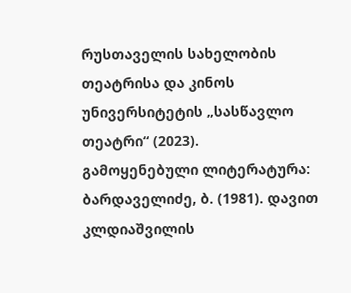რუსთაველის სახელობის თეატრისა და კინოს უნივერსიტეტის „სასწავლო თეატრი“ (2023).
გამოყენებული ლიტერატურა:
ბარდაველიძე, ბ. (1981). დავით კლდიაშვილის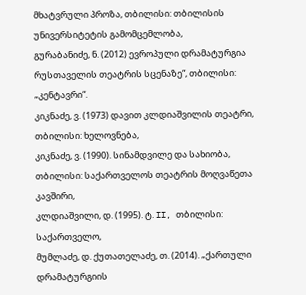მხატვრული პროზა, თბილისი: თბილისის უნივერსიტეტის გამომცემლობა,
გურაბანიძე, ნ. (2012) ევროპული დრამატურგია რუსთაველის თეატრის სცენაზე“, თბილისი: „კენტავრი“.
კიკნაძე, ვ. (1973) დავით კლდიაშვილის თეატრი, თბილისი: ხელოვნება,
კიკნაძე, ვ. (1990). სინამდვილე და სახიობა, თბილისი: საქართველოს თეატრის მოღვაწეთა კავშირი,
კლდიაშვილი, დ. (1995). ტ. II, თბილისი: საქართველო,
მუმლაძე, დ. ქუთათელაძე, თ. (2014). „ქართული დრამატურგიის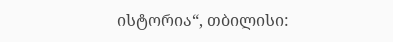ისტორია“, თბილისი: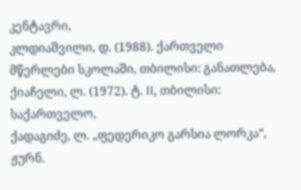კენტავრი,
კლდიაშვილი, დ. (1988). ქართველი მწერლები სკოლაში, თბილისი: განათლება,
ქიაჩელი, ლ. (1972). ტ. II, თბილისი: საქართველო,
ქადაგიძე, ლ. „ფედერიკო გარსია ლორკა“, ჟურნ.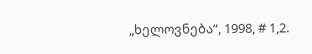„ხელოვნება“, 1998, # 1,2.